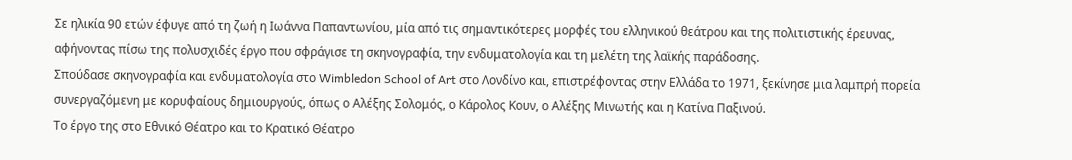Σε ηλικία 90 ετών έφυγε από τη ζωή η Ιωάννα Παπαντωνίου, μία από τις σημαντικότερες μορφές του ελληνικού θεάτρου και της πολιτιστικής έρευνας, αφήνοντας πίσω της πολυσχιδές έργο που σφράγισε τη σκηνογραφία, την ενδυματολογία και τη μελέτη της λαϊκής παράδοσης.
Σπούδασε σκηνογραφία και ενδυματολογία στο Wimbledon School of Art στο Λονδίνο και, επιστρέφοντας στην Ελλάδα το 1971, ξεκίνησε μια λαμπρή πορεία συνεργαζόμενη με κορυφαίους δημιουργούς, όπως ο Αλέξης Σολομός, ο Κάρολος Κουν, ο Αλέξης Μινωτής και η Κατίνα Παξινού.
Το έργο της στο Εθνικό Θέατρο και το Κρατικό Θέατρο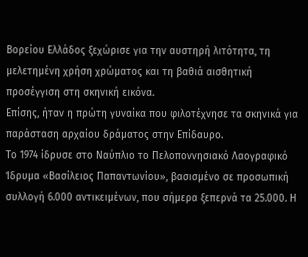Βορείου Ελλάδος ξεχώρισε για την αυστηρή λιτότητα, τη μελετημένη χρήση χρώματος και τη βαθιά αισθητική προσέγγιση στη σκηνική εικόνα.
Επίσης, ήταν η πρώτη γυναίκα που φιλοτέχνησε τα σκηνικά για παράσταση αρχαίου δράματος στην Επίδαυρο.
Το 1974 ίδρυσε στο Ναύπλιο το Πελοποννησιακό Λαογραφικό Ίδρυμα «Βασίλειος Παπαντωνίου», βασισμένο σε προσωπική συλλογή 6.000 αντικειμένων, που σήμερα ξεπερνά τα 25.000. Η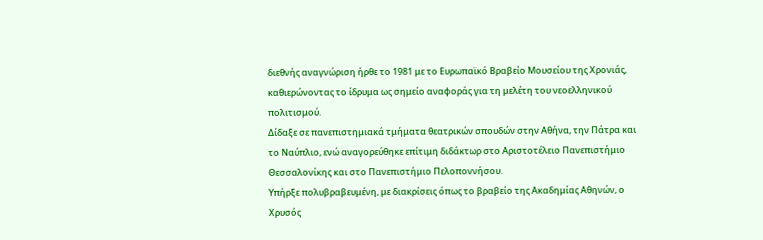διεθνής αναγνώριση ήρθε το 1981 με το Ευρωπαϊκό Βραβείο Μουσείου της Χρονιάς, καθιερώνοντας το ίδρυμα ως σημείο αναφοράς για τη μελέτη του νεοελληνικού πολιτισμού.
Δίδαξε σε πανεπιστημιακά τμήματα θεατρικών σπουδών στην Αθήνα, την Πάτρα και το Ναύπλιο, ενώ αναγορεύθηκε επίτιμη διδάκτωρ στο Αριστοτέλειο Πανεπιστήμιο Θεσσαλονίκης και στο Πανεπιστήμιο Πελοποννήσου.
Υπήρξε πολυβραβευμένη, με διακρίσεις όπως το βραβείο της Ακαδημίας Αθηνών, ο Χρυσός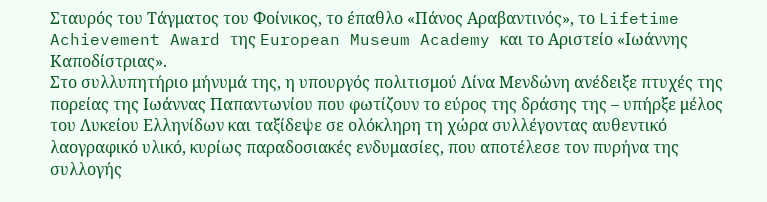Σταυρός του Τάγματος του Φοίνικος, το έπαθλο «Πάνος Αραβαντινός», το Lifetime Achievement Award της European Museum Academy και το Αριστείο «Ιωάννης Καποδίστριας».
Στο συλλυπητήριο μήνυμά της, η υπουργός πολιτισμού Λίνα Μενδώνη ανέδειξε πτυχές της πορείας της Ιωάννας Παπαντωνίου που φωτίζουν το εύρος της δράσης της – υπήρξε μέλος του Λυκείου Ελληνίδων και ταξίδεψε σε ολόκληρη τη χώρα συλλέγοντας αυθεντικό λαογραφικό υλικό, κυρίως παραδοσιακές ενδυμασίες, που αποτέλεσε τον πυρήνα της συλλογής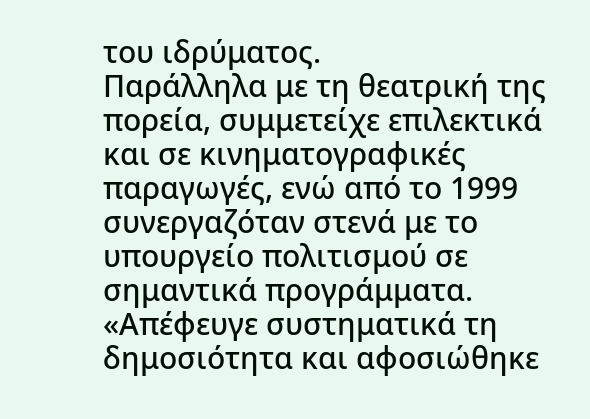του ιδρύματος.
Παράλληλα με τη θεατρική της πορεία, συμμετείχε επιλεκτικά και σε κινηματογραφικές παραγωγές, ενώ από το 1999 συνεργαζόταν στενά με το υπουργείο πολιτισμού σε σημαντικά προγράμματα.
«Απέφευγε συστηματικά τη δημοσιότητα και αφοσιώθηκε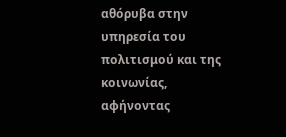αθόρυβα στην υπηρεσία του πολιτισμού και της κοινωνίας, αφήνοντας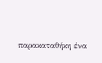παρακαταθήκη ένα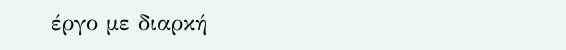έργο με διαρκή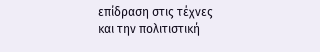επίδραση στις τέχνες και την πολιτιστική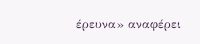έρευνα» αναφέρει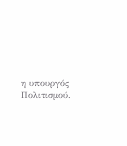η υπουργός Πολιτισμού.